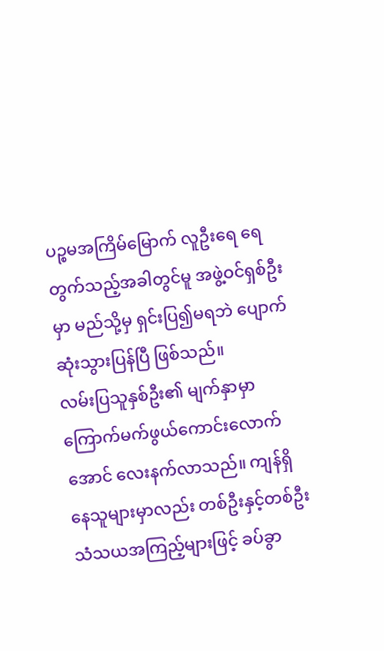ပဉ္စမအကြိမ်မြောက် လူဦးရေ ရေတွက်သည့်အခါတွင်မူ အဖွဲ့ဝင်ရှစ်ဦးမှာ မည်သို့မှ ရှင်းပြ၍မရဘဲ ပျောက်ဆုံးသွားပြန်ပြီ ဖြစ်သည်။
လမ်းပြသူနှစ်ဦး၏ မျက်နှာမှာ ကြောက်မက်ဖွယ်ကောင်းလောက်အောင် လေးနက်လာသည်။ ကျန်ရှိနေသူများမှာလည်း တစ်ဦးနှင့်တစ်ဦး သံသယအကြည့်များဖြင့် ခပ်ခွာ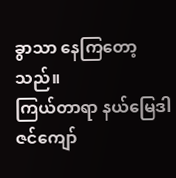ခွာသာ နေကြတော့သည်။
ကြယ်တာရာ နယ်မြေဒါဇင်ကျော်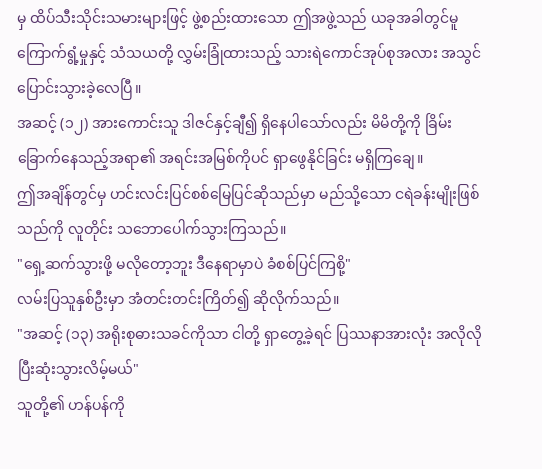မှ ထိပ်သီးသိုင်းသမားများဖြင့် ဖွဲ့စည်းထားသော ဤအဖွဲ့သည် ယခုအခါတွင်မူ ကြောက်ရွံ့မှုနှင့် သံသယတို့ လွှမ်းခြုံထားသည့် သားရဲကောင်အုပ်စုအလား အသွင်ပြောင်းသွားခဲ့လေပြီ။
အဆင့် (၁၂) အားကောင်းသူ ဒါဇင်နှင့်ချီ၍ ရှိနေပါသော်လည်း မိမိတို့ကို ခြိမ်းခြောက်နေသည့်အရာ၏ အရင်းအမြစ်ကိုပင် ရှာဖွေနိုင်ခြင်း မရှိကြချေ။
ဤအချိန်တွင်မှ ဟင်းလင်းပြင်စစ်မြေပြင်ဆိုသည်မှာ မည်သို့သော ငရဲခန်းမျိုးဖြစ်သည်ကို လူတိုင်း သဘောပေါက်သွားကြသည်။
"ရှေ့ဆက်သွားဖို့ မလိုတော့ဘူး ဒီနေရာမှာပဲ ခံစစ်ပြင်ကြစို့"
လမ်းပြသူနှစ်ဦးမှာ အံတင်းတင်းကြိတ်၍ ဆိုလိုက်သည်။
"အဆင့် (၁၃) အရိုးစုဓားသခင်ကိုသာ ငါတို့ ရှာတွေ့ခဲ့ရင် ပြဿနာအားလုံး အလိုလို ပြီးဆုံးသွားလိမ့်မယ်"
သူတို့၏ ဟန်ပန်ကို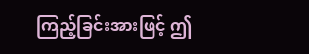ကြည့်ခြင်းအားဖြင့် ဤ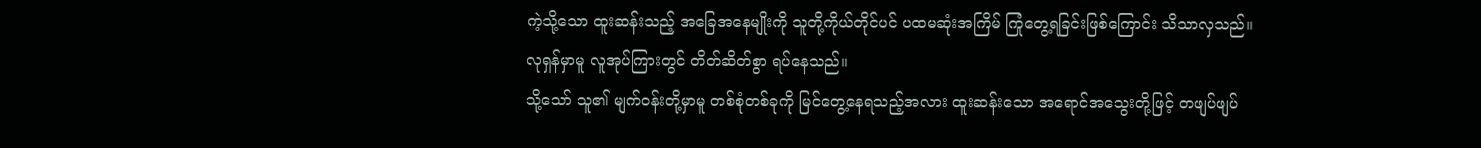ကဲ့သို့သော ထူးဆန်းသည့် အခြေအနေမျိုးကို သူတို့ကိုယ်တိုင်ပင် ပထမဆုံးအကြိမ် ကြုံတွေ့ရခြင်းဖြစ်ကြောင်း သိသာလှသည်။
လုရှန်မှာမူ လူအုပ်ကြားတွင် တိတ်ဆိတ်စွာ ရပ်နေသည်။
သို့သော် သူ၏ မျက်ဝန်းတို့မှာမူ တစ်စုံတစ်ခုကို မြင်တွေ့နေရသည့်အလား ထူးဆန်းသော အရောင်အသွေးတို့ဖြင့် တဖျပ်ဖျပ်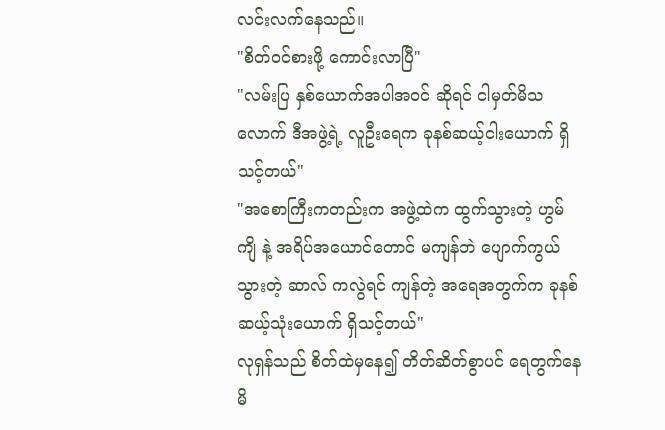လင်းလက်နေသည်။
"စိတ်ဝင်စားဖို့ ကောင်းလာပြီ"
"လမ်းပြ နှစ်ယောက်အပါအဝင် ဆိုရင် ငါမှတ်မိသလောက် ဒီအဖွဲ့ရဲ့ လူဦးရေက ခုနစ်ဆယ့်ငါးယောက် ရှိသင့်တယ်"
"အစောကြီးကတည်းက အဖွဲ့ထဲက ထွက်သွားတဲ့ ဟွမ်ကျိ နဲ့ အရိပ်အယောင်တောင် မကျန်ဘဲ ပျောက်ကွယ်သွားတဲ့ ဆာလ် ကလွဲရင် ကျန်တဲ့ အရေအတွက်က ခုနစ်ဆယ့်သုံးယောက် ရှိသင့်တယ်"
လုရှန်သည် စိတ်ထဲမှနေ၍ တိတ်ဆိတ်စွာပင် ရေတွက်နေမိ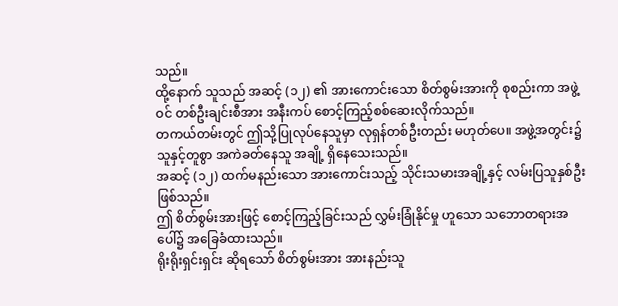သည်။
ထို့နောက် သူသည် အဆင့် (၁၂) ၏ အားကောင်းသော စိတ်စွမ်းအားကို စုစည်းကာ အဖွဲ့ဝင် တစ်ဦးချင်းစီအား အနီးကပ် စောင့်ကြည့်စစ်ဆေးလိုက်သည်။
တကယ်တမ်းတွင် ဤသို့ပြုလုပ်နေသူမှာ လုရှန်တစ်ဦးတည်း မဟုတ်ပေ။ အဖွဲ့အတွင်း၌ သူနှင့်တူစွာ အကဲခတ်နေသူ အချို့ ရှိနေသေးသည်။
အဆင့် (၁၂) ထက်မနည်းသော အားကောင်းသည့် သိုင်းသမားအချို့နှင့် လမ်းပြသူနှစ်ဦး ဖြစ်သည်။
ဤ စိတ်စွမ်းအားဖြင့် စောင့်ကြည့်ခြင်းသည် လွှမ်းခြုံနိုင်မှု ဟူသော သဘောတရားအပေါ်၌ အခြေခံထားသည်။
ရိုးရိုးရှင်းရှင်း ဆိုရသော် စိတ်စွမ်းအား အားနည်းသူ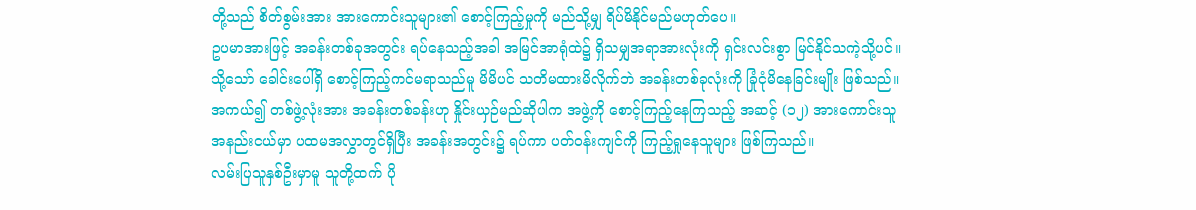တို့သည် စိတ်စွမ်းအား အားကောင်းသူများ၏ စောင့်ကြည့်မှုကို မည်သို့မျှ ရိပ်မိနိုင်မည်မဟုတ်ပေ။
ဥပမာအားဖြင့် အခန်းတစ်ခုအတွင်း ရပ်နေသည့်အခါ အမြင်အာရုံထဲ၌ ရှိသမျှအရာအားလုံးကို ရှင်းလင်းစွာ မြင်နိုင်သကဲ့သို့ပင်။
သို့သော် ခေါင်းပေါ်ရှိ စောင့်ကြည့်ကင်မရာသည်မူ မိမိပင် သတိမထားမိလိုက်ဘဲ အခန်းတစ်ခုလုံးကို ခြုံငုံမိနေခြင်းမျိုး ဖြစ်သည်။
အကယ်၍ တစ်ဖွဲ့လုံးအား အခန်းတစ်ခန်းဟု နှိုင်းယှဉ်မည်ဆိုပါက အဖွဲ့ကို စောင့်ကြည့်နေကြသည့် အဆင့် (၁၂) အားကောင်းသူ အနည်းငယ်မှာ ပထမအလွှာတွင်ရှိပြီး အခန်းအတွင်း၌ ရပ်ကာ ပတ်ဝန်းကျင်ကို ကြည့်ရှုနေသူများ ဖြစ်ကြသည်။
လမ်းပြသူနှစ်ဦးမှာမူ သူတို့ထက် ပို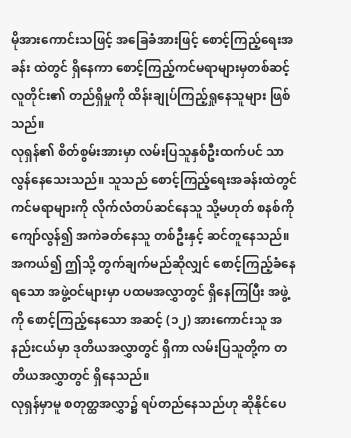မိုအားကောင်းသဖြင့် အခြေခံအားဖြင့် စောင့်ကြည့်ရေးအခန်း ထဲတွင် ရှိနေကာ စောင့်ကြည့်ကင်မရာများမှတစ်ဆင့် လူတိုင်း၏ တည်ရှိမှုကို ထိန်းချုပ်ကြည့်ရှုနေသူများ ဖြစ်သည်။
လုရှန်၏ စိတ်စွမ်းအားမှာ လမ်းပြသူနှစ်ဦးထက်ပင် သာလွန်နေသေးသည်။ သူသည် စောင့်ကြည့်ရေးအခန်းထဲတွင် ကင်မရာများကို လိုက်လံတပ်ဆင်နေသူ သို့မဟုတ် စနစ်ကို ကျော်လွန်၍ အကဲခတ်နေသူ တစ်ဦးနှင့် ဆင်တူနေသည်။
အကယ်၍ ဤသို့ တွက်ချက်မည်ဆိုလျှင် စောင့်ကြည့်ခံနေရသော အဖွဲ့ဝင်များမှာ ပထမအလွှာတွင် ရှိနေကြပြီး အဖွဲ့ကို စောင့်ကြည့်နေသော အဆင့် (၁၂) အားကောင်းသူ အနည်းငယ်မှာ ဒုတိယအလွှာတွင် ရှိကာ လမ်းပြသူတို့က တတိယအလွှာတွင် ရှိနေသည်။
လုရှန်မှာမူ စတုတ္ထအလွှာ၌ ရပ်တည်နေသည်ဟု ဆိုနိုင်ပေ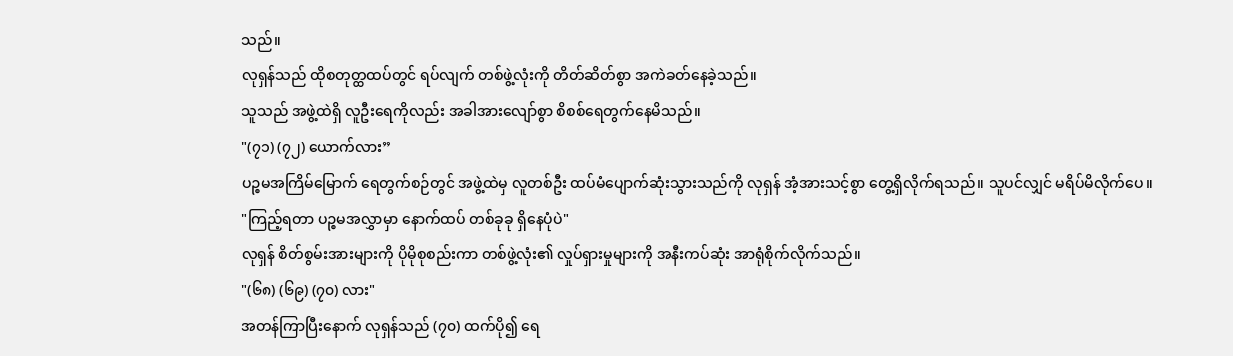သည်။
လုရှန်သည် ထိုစတုတ္ထထပ်တွင် ရပ်လျက် တစ်ဖွဲ့လုံးကို တိတ်ဆိတ်စွာ အကဲခတ်နေခဲ့သည်။
သူသည် အဖွဲ့ထဲရှိ လူဦးရေကိုလည်း အခါအားလျော်စွာ စိစစ်ရေတွက်နေမိသည်။
"(၇၁) (၇၂) ယောက်လား”
ပဉ္စမအကြိမ်မြောက် ရေတွက်စဉ်တွင် အဖွဲ့ထဲမှ လူတစ်ဦး ထပ်မံပျောက်ဆုံးသွားသည်ကို လုရှန် အံ့အားသင့်စွာ တွေ့ရှိလိုက်ရသည်။ သူပင်လျှင် မရိပ်မိလိုက်ပေ။
"ကြည့်ရတာ ပဉ္စမအလွှာမှာ နောက်ထပ် တစ်ခုခု ရှိနေပုံပဲ"
လုရှန် စိတ်စွမ်းအားများကို ပိုမိုစုစည်းကာ တစ်ဖွဲ့လုံး၏ လှုပ်ရှားမှုများကို အနီးကပ်ဆုံး အာရုံစိုက်လိုက်သည်။
"(၆၈) (၆၉) (၇၀) လား"
အတန်ကြာပြီးနောက် လုရှန်သည် (၇၀) ထက်ပို၍ ရေ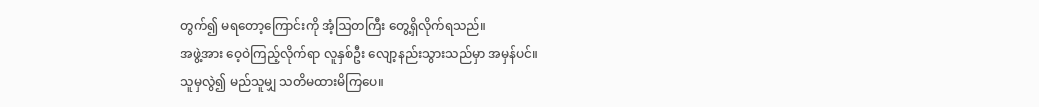တွက်၍ မရတော့ကြောင်းကို အံ့ဩတကြီး တွေ့ရှိလိုက်ရသည်။
အဖွဲ့အား ဝေ့ဝဲကြည့်လိုက်ရာ လူနှစ်ဦး လျော့နည်းသွားသည်မှာ အမှန်ပင်။
သူမှလွဲ၍ မည်သူမျှ သတိမထားမိကြပေ။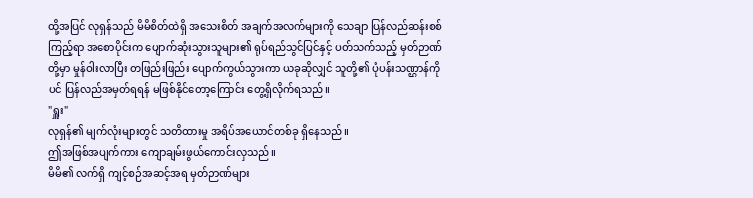ထို့အပြင် လုရှန်သည် မိမိစိတ်ထဲရှိ အသေးစိတ် အချက်အလက်များကို သေချာ ပြန်လည်ဆန်းစစ်ကြည့်ရာ အစောပိုင်းက ပျောက်ဆုံးသွားသူများ၏ ရုပ်ရည်သွင်ပြင်နှင့် ပတ်သက်သည့် မှတ်ဉာဏ်တို့မှာ မှုန်ဝါးလာပြီး တဖြည်းဖြည်း ပျောက်ကွယ်သွားကာ ယခုဆိုလျှင် သူတို့၏ ပုံပန်းသဏ္ဌာန်ကိုပင် ပြန်လည်အမှတ်ရရန် မဖြစ်နိုင်တော့ကြောင်း တွေ့ရှိလိုက်ရသည်။
"ရှူး"
လုရှန်၏ မျက်လုံးများတွင် သတိထားမှု အရိပ်အယောင်တစ်ခု ရှိနေသည်။
ဤအဖြစ်အပျက်ကား ကျောချမ်းဖွယ်ကောင်းလှသည်။
မိမိ၏ လက်ရှိ ကျင့်စဉ်အဆင့်အရ မှတ်ဉာဏ်များ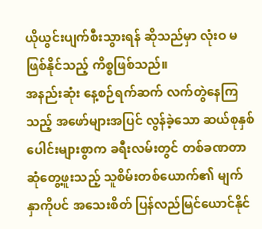ယိုယွင်းပျက်စီးသွားရန် ဆိုသည်မှာ လုံးဝ မဖြစ်နိုင်သည့် ကိစ္စဖြစ်သည်။
အနည်းဆုံး နေ့စဉ်ရက်ဆက် လက်တွဲနေကြသည့် အဖော်များအပြင် လွန်ခဲ့သော ဆယ်စုနှစ်ပေါင်းများစွာက ခရီးလမ်းတွင် တစ်ခဏတာ ဆုံတွေ့ဖူးသည့် သူစိမ်းတစ်ယောက်၏ မျက်နှာကိုပင် အသေးစိတ် ပြန်လည်မြင်ယောင်နိုင်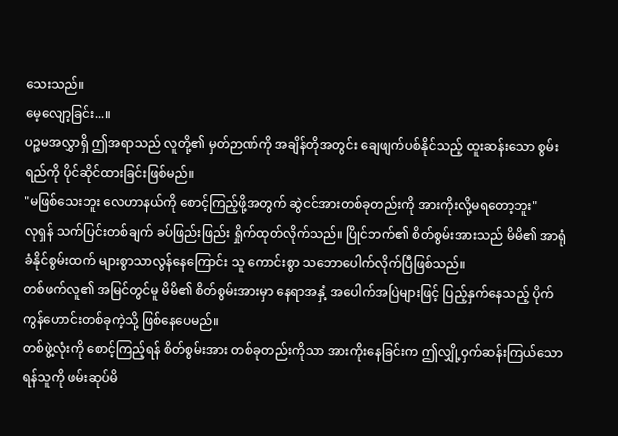သေးသည်။
မေ့လျော့ခြင်း...။
ပဉ္စမအလွှာရှိ ဤအရာသည် လူတို့၏ မှတ်ဉာဏ်ကို အချိန်တိုအတွင်း ချေဖျက်ပစ်နိုင်သည့် ထူးဆန်းသော စွမ်းရည်ကို ပိုင်ဆိုင်ထားခြင်းဖြစ်မည်။
"မဖြစ်သေးဘူး လေဟာနယ်ကို စောင့်ကြည့်ဖို့အတွက် ဆွဲငင်အားတစ်ခုတည်းကို အားကိုးလို့မရတော့ဘူး"
လုရှန် သက်ပြင်းတစ်ချက် ခပ်ဖြည်းဖြည်း ရှိုက်ထုတ်လိုက်သည်။ ပြိုင်ဘက်၏ စိတ်စွမ်းအားသည် မိမိ၏ အာရုံခံနိုင်စွမ်းထက် များစွာသာလွန်နေကြောင်း သူ ကောင်းစွာ သဘောပေါက်လိုက်ပြီဖြစ်သည်။
တစ်ဖက်လူ၏ အမြင်တွင်မူ မိမိ၏ စိတ်စွမ်းအားမှာ နေရာအနှံ့ အပေါက်အပြဲများဖြင့် ပြည့်နှက်နေသည့် ပိုက်ကွန်ဟောင်းတစ်ခုကဲ့သို့ ဖြစ်နေပေမည်။
တစ်ဖွဲ့လုံးကို စောင့်ကြည့်ရန် စိတ်စွမ်းအား တစ်ခုတည်းကိုသာ အားကိုးနေခြင်းက ဤလျှို့ဝှက်ဆန်းကြယ်သော ရန်သူကို ဖမ်းဆုပ်မိ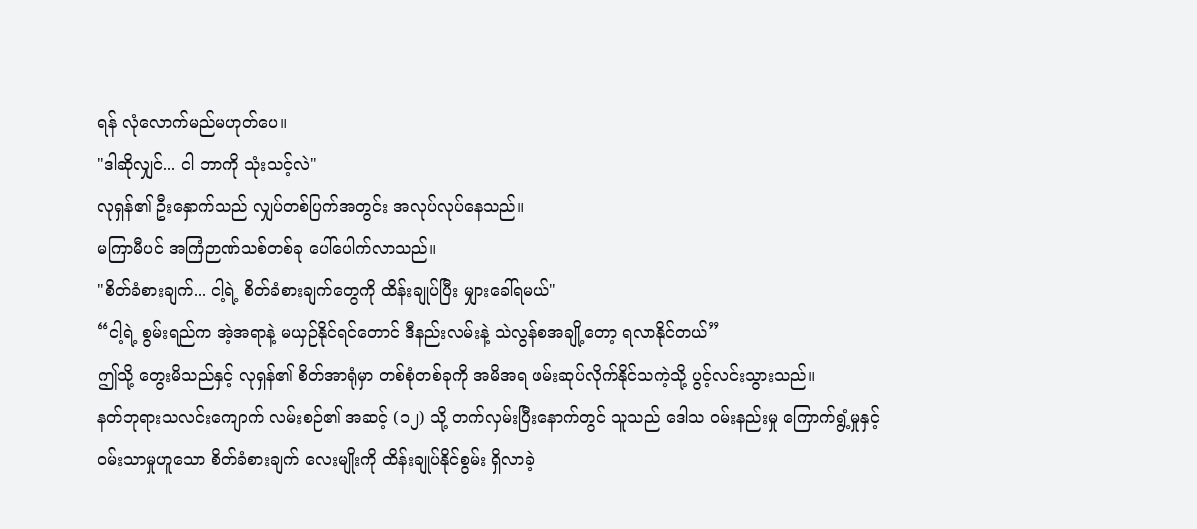ရန် လုံလောက်မည်မဟုတ်ပေ။
"ဒါဆိုလျှင်... ငါ ဘာကို သုံးသင့်လဲ"
လုရှန်၏ ဦးနှောက်သည် လျှပ်တစ်ပြက်အတွင်း အလုပ်လုပ်နေသည်။
မကြာမီပင် အကြံဉာဏ်သစ်တစ်ခု ပေါ်ပေါက်လာသည်။
"စိတ်ခံစားချက်... ငါ့ရဲ့ စိတ်ခံစားချက်တွေကို ထိန်းချုပ်ပြီး မျှားခေါ်ရမယ်"
“ငါ့ရဲ့ စွမ်းရည်က အဲ့အရာနဲ့ မယှဉ်နိုင်ရင်တောင် ဒီနည်းလမ်းနဲ့ သဲလွန်စအချို့တော့ ရလာနိုင်တယ်”
ဤသို့ တွေးမိသည်နှင့် လုရှန်၏ စိတ်အာရုံမှာ တစ်စုံတစ်ခုကို အမိအရ ဖမ်းဆုပ်လိုက်နိုင်သကဲ့သို့ ပွင့်လင်းသွားသည်။
နတ်ဘုရားသလင်းကျောက် လမ်းစဉ်၏ အဆင့် (၁၂) သို့ တက်လှမ်းပြီးနောက်တွင် သူသည် ဒေါသ ဝမ်းနည်းမှု ကြောက်ရွံ့မှုနှင့် ဝမ်းသာမှုဟူသော စိတ်ခံစားချက် လေးမျိုးကို ထိန်းချုပ်နိုင်စွမ်း ရှိလာခဲ့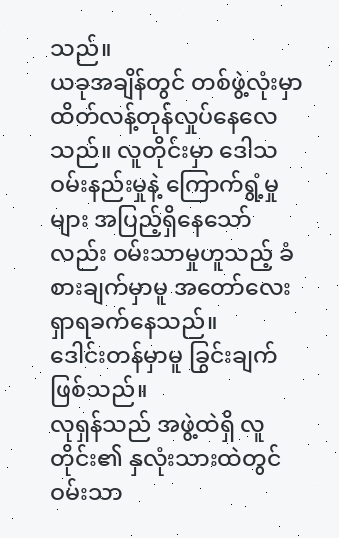သည်။
ယခုအချိန်တွင် တစ်ဖွဲ့လုံးမှာ ထိတ်လန့်တုန်လှုပ်နေလေသည်။ လူတိုင်းမှာ ဒေါသ ဝမ်းနည်းမှုနဲ့ ကြောက်ရွံ့မှုများ အပြည့်ရှိနေသော်လည်း ဝမ်းသာမှုဟူသည့် ခံစားချက်မှာမူ အတော်လေး ရှာရခက်နေသည်။
ဒေါင်းတန်မှာမူ ခြွင်းချက် ဖြစ်သည်။
လုရှန်သည် အဖွဲ့ထဲရှိ လူတိုင်း၏ နှလုံးသားထဲတွင် ဝမ်းသာ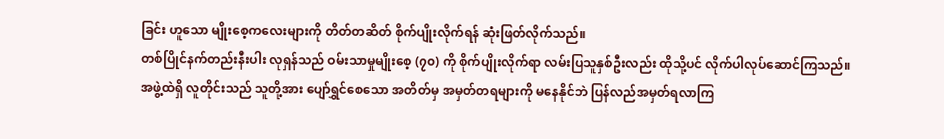ခြင်း ဟူသော မျိုးစေ့ကလေးများကို တိတ်တဆိတ် စိုက်ပျိုးလိုက်ရန် ဆုံးဖြတ်လိုက်သည်။
တစ်ပြိုင်နက်တည်းနီးပါး လုရှန်သည် ဝမ်းသာမှုမျိုးစေ့ (၇၀) ကို စိုက်ပျိုးလိုက်ရာ လမ်းပြသူနှစ်ဦးလည်း ထိုသို့ပင် လိုက်ပါလုပ်ဆောင်ကြသည်။
အဖွဲ့ထဲရှိ လူတိုင်းသည် သူတို့အား ပျော်ရွှင်စေသော အတိတ်မှ အမှတ်တရများကို မနေနိုင်ဘဲ ပြန်လည်အမှတ်ရလာကြ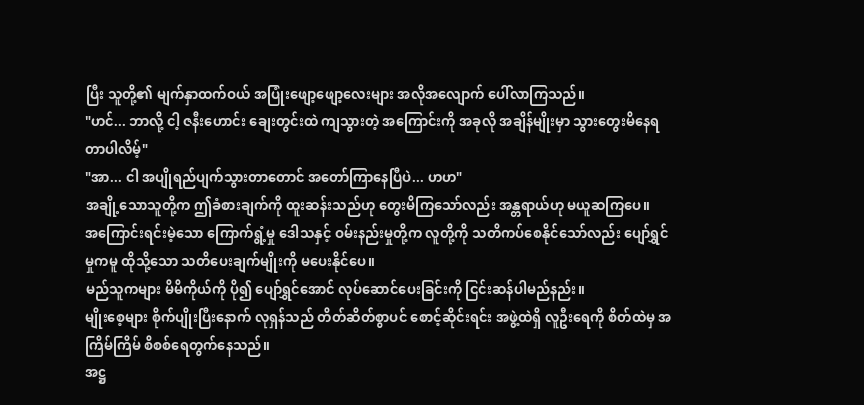ပြီး သူတို့၏ မျက်နှာထက်ဝယ် အပြုံးဖျော့ဖျော့လေးများ အလိုအလျောက် ပေါ်လာကြသည်။
"ဟင်... ဘာလို့ ငါ့ ဇနီးဟောင်း ချေးတွင်းထဲ ကျသွားတဲ့ အကြောင်းကို အခုလို အချိန်မျိုးမှာ သွားတွေးမိနေရတာပါလိမ့်"
"အာ... ငါ အပျိုရည်ပျက်သွားတာတောင် အတော်ကြာနေပြီပဲ... ဟဟ"
အချို့သောသူတို့က ဤခံစားချက်ကို ထူးဆန်းသည်ဟု တွေးမိကြသော်လည်း အန္တရာယ်ဟု မယူဆကြပေ။
အကြောင်းရင်းမဲ့သော ကြောက်ရွံ့မှု ဒေါသနှင့် ဝမ်းနည်းမှုတို့က လူတို့ကို သတိကပ်စေနိုင်သော်လည်း ပျော်ရွှင်မှုကမူ ထိုသို့သော သတိပေးချက်မျိုးကို မပေးနိုင်ပေ။
မည်သူကများ မိမိကိုယ်ကို ပို၍ ပျော်ရွှင်အောင် လုပ်ဆောင်ပေးခြင်းကို ငြင်းဆန်ပါမည်နည်း။
မျိုးစေ့များ စိုက်ပျိုးပြီးနောက် လုရှန်သည် တိတ်ဆိတ်စွာပင် စောင့်ဆိုင်းရင်း အဖွဲ့ထဲရှိ လူဦးရေကို စိတ်ထဲမှ အကြိမ်ကြိမ် စိစစ်ရေတွက်နေသည်။
အဋ္ဌ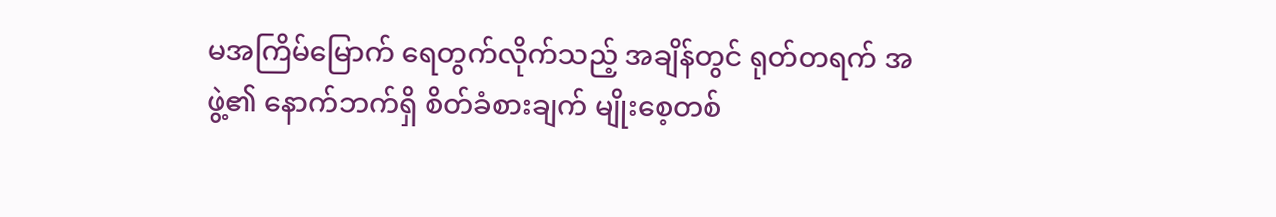မအကြိမ်မြောက် ရေတွက်လိုက်သည့် အချိန်တွင် ရုတ်တရက် အဖွဲ့၏ နောက်ဘက်ရှိ စိတ်ခံစားချက် မျိုးစေ့တစ်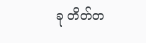ခု တိတ်တ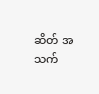ဆိတ် အသက်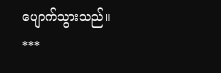ပျောက်သွားသည်။
***